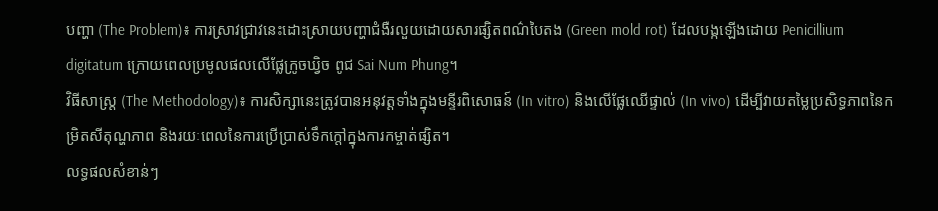បញ្ហា (The Problem)៖ ការស្រាវជ្រាវនេះដោះស្រាយបញ្ហាជំងឺរលួយដោយសារផ្សិតពណ៌បៃតង (Green mold rot) ដែលបង្កឡើងដោយ Penicillium digitatum ក្រោយពេលប្រមូលផលលើផ្លែក្រូចឃ្វិច ពូជ Sai Num Phung។
វិធីសាស្ត្រ (The Methodology)៖ ការសិក្សានេះត្រូវបានអនុវត្តទាំងក្នុងមន្ទីរពិសោធន៍ (In vitro) និងលើផ្លែឈើផ្ទាល់ (In vivo) ដើម្បីវាយតម្លៃប្រសិទ្ធភាពនៃកម្រិតសីតុណ្ហភាព និងរយៈពេលនៃការប្រើប្រាស់ទឹកក្តៅក្នុងការកម្ចាត់ផ្សិត។
លទ្ធផលសំខាន់ៗ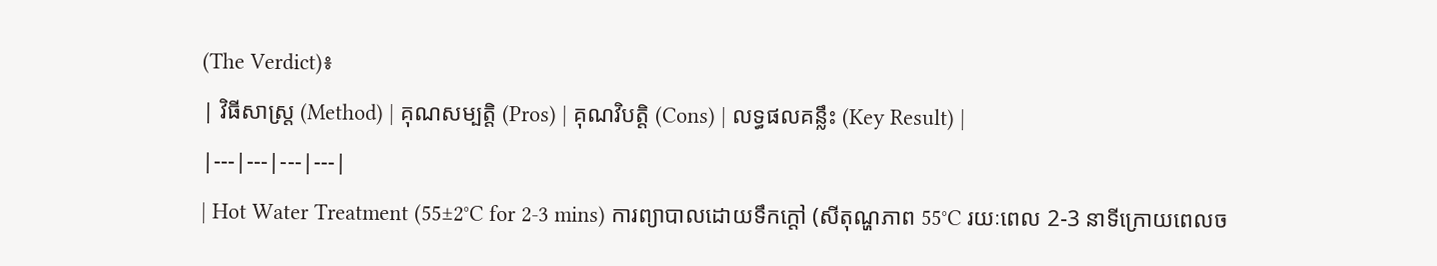(The Verdict)៖
| វិធីសាស្ត្រ (Method) | គុណសម្បត្តិ (Pros) | គុណវិបត្តិ (Cons) | លទ្ធផលគន្លឹះ (Key Result) |
|---|---|---|---|
| Hot Water Treatment (55±2°C for 2-3 mins) ការព្យាបាលដោយទឹកក្តៅ (សីតុណ្ហភាព 55°C រយៈពេល 2-3 នាទីក្រោយពេលច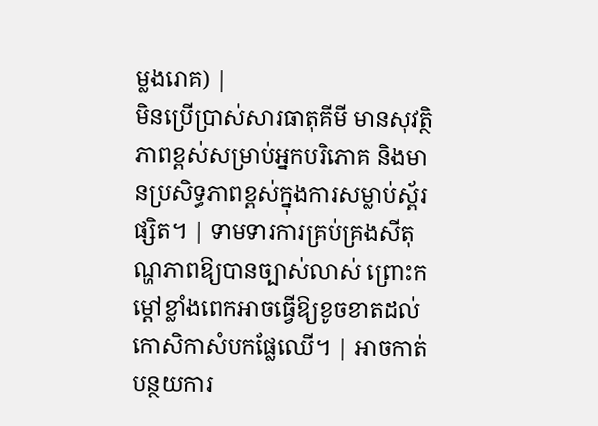ម្លងរោគ) |
មិនប្រើប្រាស់សារធាតុគីមី មានសុវត្ថិភាពខ្ពស់សម្រាប់អ្នកបរិភោគ និងមានប្រសិទ្ធភាពខ្ពស់ក្នុងការសម្លាប់ស្ព័រផ្សិត។ | ទាមទារការគ្រប់គ្រងសីតុណ្ហភាពឱ្យបានច្បាស់លាស់ ព្រោះកម្តៅខ្លាំងពេកអាចធ្វើឱ្យខូចខាតដល់កោសិកាសំបកផ្លែឈើ។ | អាចកាត់បន្ថយការ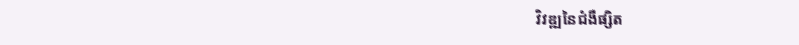វិវឌ្ឍនៃជំងឺផ្សិត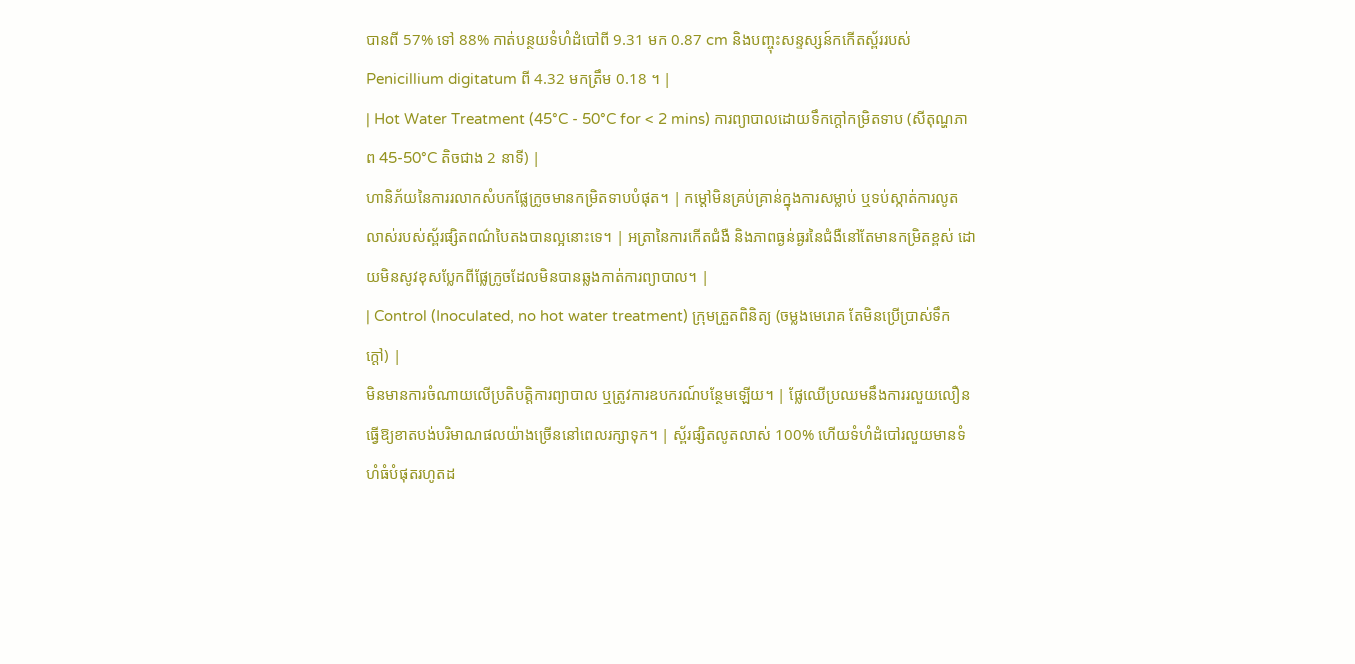បានពី 57% ទៅ 88% កាត់បន្ថយទំហំដំបៅពី 9.31 មក 0.87 cm និងបញ្ចុះសន្ទស្សន៍កកើតស្ព័ររបស់ Penicillium digitatum ពី 4.32 មកត្រឹម 0.18 ។ |
| Hot Water Treatment (45°C - 50°C for < 2 mins) ការព្យាបាលដោយទឹកក្តៅកម្រិតទាប (សីតុណ្ហភាព 45-50°C តិចជាង 2 នាទី) |
ហានិភ័យនៃការរលាកសំបកផ្លែក្រូចមានកម្រិតទាបបំផុត។ | កម្តៅមិនគ្រប់គ្រាន់ក្នុងការសម្លាប់ ឬទប់ស្កាត់ការលូតលាស់របស់ស្ព័រផ្សិតពណ៌បៃតងបានល្អនោះទេ។ | អត្រានៃការកើតជំងឺ និងភាពធ្ងន់ធ្ងរនៃជំងឺនៅតែមានកម្រិតខ្ពស់ ដោយមិនសូវខុសប្លែកពីផ្លែក្រូចដែលមិនបានឆ្លងកាត់ការព្យាបាល។ |
| Control (Inoculated, no hot water treatment) ក្រុមត្រួតពិនិត្យ (ចម្លងមេរោគ តែមិនប្រើប្រាស់ទឹកក្តៅ) |
មិនមានការចំណាយលើប្រតិបត្តិការព្យាបាល ឬត្រូវការឧបករណ៍បន្ថែមឡើយ។ | ផ្លែឈើប្រឈមនឹងការរលួយលឿន ធ្វើឱ្យខាតបង់បរិមាណផលយ៉ាងច្រើននៅពេលរក្សាទុក។ | ស្ព័រផ្សិតលូតលាស់ 100% ហើយទំហំដំបៅរលួយមានទំហំធំបំផុតរហូតដ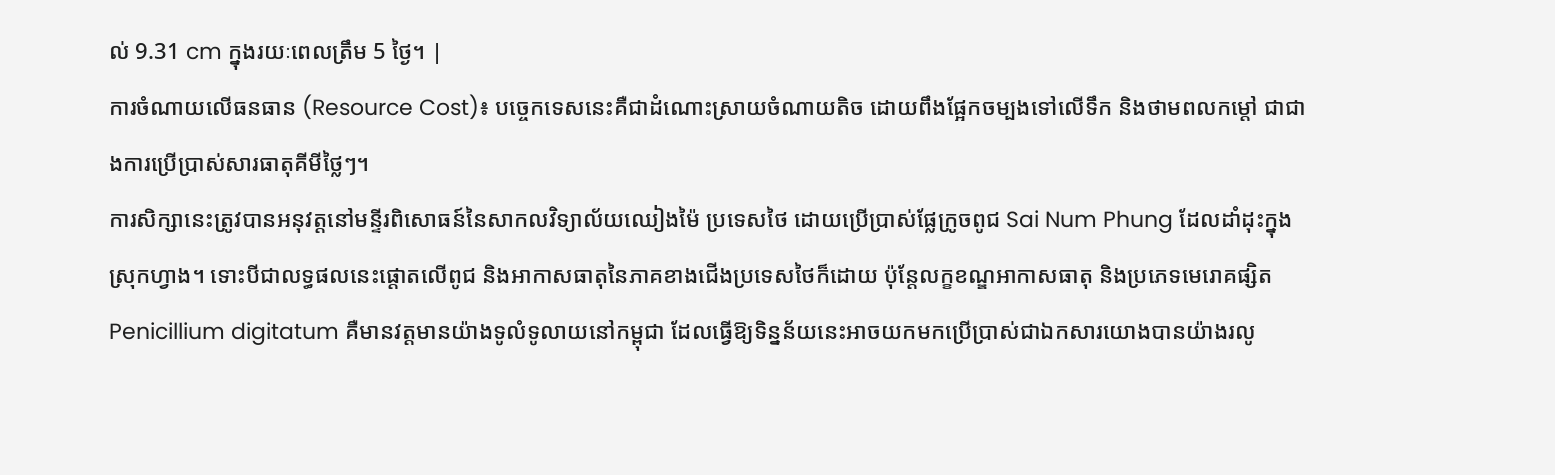ល់ 9.31 cm ក្នុងរយៈពេលត្រឹម 5 ថ្ងៃ។ |
ការចំណាយលើធនធាន (Resource Cost)៖ បច្ចេកទេសនេះគឺជាដំណោះស្រាយចំណាយតិច ដោយពឹងផ្អែកចម្បងទៅលើទឹក និងថាមពលកម្តៅ ជាជាងការប្រើប្រាស់សារធាតុគីមីថ្លៃៗ។
ការសិក្សានេះត្រូវបានអនុវត្តនៅមន្ទីរពិសោធន៍នៃសាកលវិទ្យាល័យឈៀងម៉ៃ ប្រទេសថៃ ដោយប្រើប្រាស់ផ្លែក្រូចពូជ Sai Num Phung ដែលដាំដុះក្នុងស្រុកហ្វាង។ ទោះបីជាលទ្ធផលនេះផ្តោតលើពូជ និងអាកាសធាតុនៃភាគខាងជើងប្រទេសថៃក៏ដោយ ប៉ុន្តែលក្ខខណ្ឌអាកាសធាតុ និងប្រភេទមេរោគផ្សិត Penicillium digitatum គឺមានវត្តមានយ៉ាងទូលំទូលាយនៅកម្ពុជា ដែលធ្វើឱ្យទិន្នន័យនេះអាចយកមកប្រើប្រាស់ជាឯកសារយោងបានយ៉ាងរលូ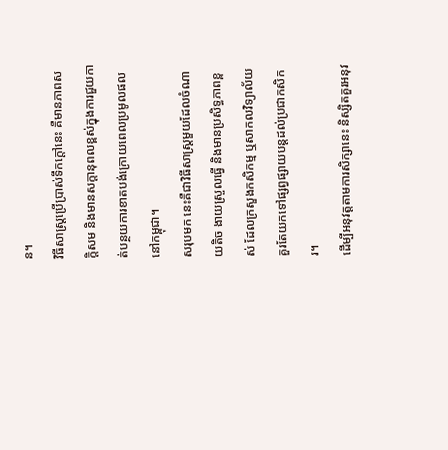ន។
វិធីសាស្រ្តប្រើប្រាស់ទឹកក្តៅនេះ គឺមានភាពសក្តិសម និងមានសក្តានុពលខ្ពស់ក្នុងការជួយកាត់បន្ថយការខាតបង់ក្រោយពេលប្រមូលផលនៅកម្ពុជា។
សរុបមក នេះគឺជាវិធីសាស្ត្រមួយដែលចំណាយតិច ងាយស្រួលធ្វើ និងមានប្រសិទ្ធភាពខ្ពស់ ដែលក្រសួងកសិកម្ម ឬសាកលវិទ្យាល័យគួរតែយកទៅផ្សព្វផ្សាយបន្តដល់ប្រជាកសិករ។
ដើម្បីអនុវត្តតាមការសិក្សានេះ និស្សិតគួរអនុវ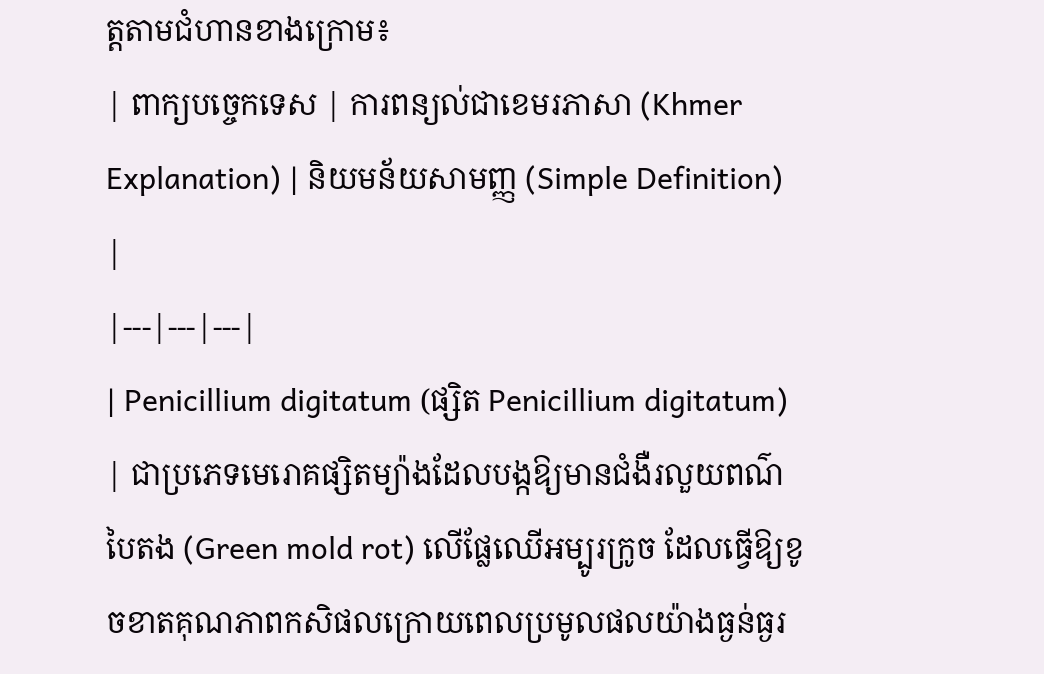ត្តតាមជំហានខាងក្រោម៖
| ពាក្យបច្ចេកទេស | ការពន្យល់ជាខេមរភាសា (Khmer Explanation) | និយមន័យសាមញ្ញ (Simple Definition) |
|---|---|---|
| Penicillium digitatum (ផ្សិត Penicillium digitatum) | ជាប្រភេទមេរោគផ្សិតម្យ៉ាងដែលបង្កឱ្យមានជំងឺរលួយពណ៌បៃតង (Green mold rot) លើផ្លែឈើអម្បូរក្រូច ដែលធ្វើឱ្យខូចខាតគុណភាពកសិផលក្រោយពេលប្រមូលផលយ៉ាងធ្ងន់ធ្ងរ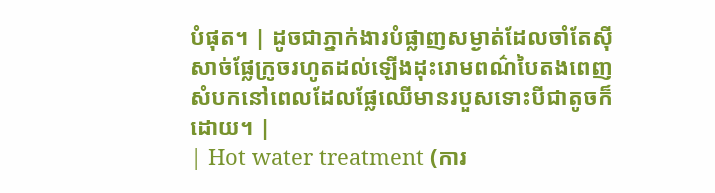បំផុត។ | ដូចជាភ្នាក់ងារបំផ្លាញសម្ងាត់ដែលចាំតែស៊ីសាច់ផ្លែក្រូចរហូតដល់ឡើងដុះរោមពណ៌បៃតងពេញសំបកនៅពេលដែលផ្លែឈើមានរបួសទោះបីជាតូចក៏ដោយ។ |
| Hot water treatment (ការ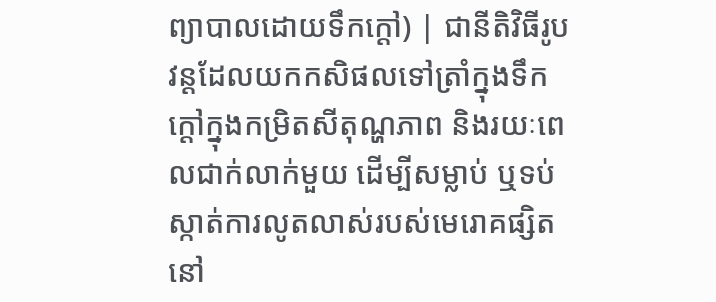ព្យាបាលដោយទឹកក្តៅ) | ជានីតិវិធីរូបវន្តដែលយកកសិផលទៅត្រាំក្នុងទឹកក្តៅក្នុងកម្រិតសីតុណ្ហភាព និងរយៈពេលជាក់លាក់មួយ ដើម្បីសម្លាប់ ឬទប់ស្កាត់ការលូតលាស់របស់មេរោគផ្សិតនៅ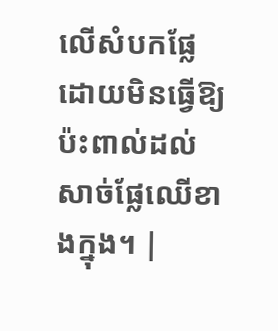លើសំបកផ្លែ ដោយមិនធ្វើឱ្យប៉ះពាល់ដល់សាច់ផ្លែឈើខាងក្នុង។ |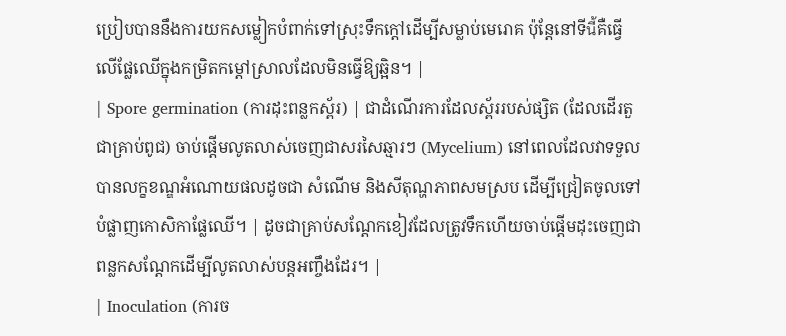ប្រៀបបាននឹងការយកសម្លៀកបំពាក់ទៅស្រុះទឹកក្តៅដើម្បីសម្លាប់មេរោគ ប៉ុន្តែនៅទីนี้គឺធ្វើលើផ្លែឈើក្នុងកម្រិតកម្តៅស្រាលដែលមិនធ្វើឱ្យឆ្អិន។ |
| Spore germination (ការដុះពន្លកស្ព័រ) | ជាដំណើរការដែលស្ព័ររបស់ផ្សិត (ដែលដើរតួជាគ្រាប់ពូជ) ចាប់ផ្តើមលូតលាស់ចេញជាសរសៃឆ្មារៗ (Mycelium) នៅពេលដែលវាទទួលបានលក្ខខណ្ឌអំណោយផលដូចជា សំណើម និងសីតុណ្ហភាពសមស្រប ដើម្បីជ្រៀតចូលទៅបំផ្លាញកោសិកាផ្លែឈើ។ | ដូចជាគ្រាប់សណ្តែកខៀវដែលត្រូវទឹកហើយចាប់ផ្តើមដុះចេញជាពន្លកសណ្តែកដើម្បីលូតលាស់បន្តអញ្ចឹងដែរ។ |
| Inoculation (ការច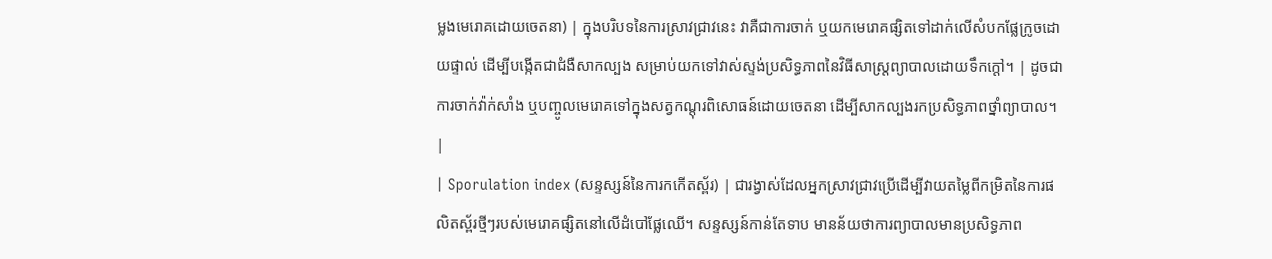ម្លងមេរោគដោយចេតនា) | ក្នុងបរិបទនៃការស្រាវជ្រាវនេះ វាគឺជាការចាក់ ឬយកមេរោគផ្សិតទៅដាក់លើសំបកផ្លែក្រូចដោយផ្ទាល់ ដើម្បីបង្កើតជាជំងឺសាកល្បង សម្រាប់យកទៅវាស់ស្ទង់ប្រសិទ្ធភាពនៃវិធីសាស្ត្រព្យាបាលដោយទឹកក្តៅ។ | ដូចជាការចាក់វ៉ាក់សាំង ឬបញ្ចូលមេរោគទៅក្នុងសត្វកណ្តុរពិសោធន៍ដោយចេតនា ដើម្បីសាកល្បងរកប្រសិទ្ធភាពថ្នាំព្យាបាល។ |
| Sporulation index (សន្ទស្សន៍នៃការកកើតស្ព័រ) | ជារង្វាស់ដែលអ្នកស្រាវជ្រាវប្រើដើម្បីវាយតម្លៃពីកម្រិតនៃការផលិតស្ព័រថ្មីៗរបស់មេរោគផ្សិតនៅលើដំបៅផ្លែឈើ។ សន្ទស្សន៍កាន់តែទាប មានន័យថាការព្យាបាលមានប្រសិទ្ធភាព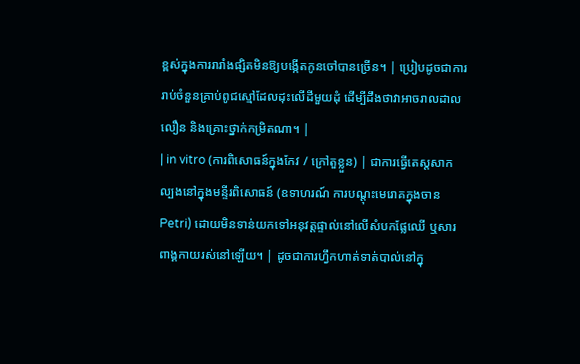ខ្ពស់ក្នុងការរារាំងផ្សិតមិនឱ្យបង្កើតកូនចៅបានច្រើន។ | ប្រៀបដូចជាការរាប់ចំនួនគ្រាប់ពូជស្មៅដែលដុះលើដីមួយដុំ ដើម្បីដឹងថាវាអាចរាលដាលលឿន និងគ្រោះថ្នាក់កម្រិតណា។ |
| in vitro (ការពិសោធន៍ក្នុងកែវ / ក្រៅតួខ្លួន) | ជាការធ្វើតេស្តសាកល្បងនៅក្នុងមន្ទីរពិសោធន៍ (ឧទាហរណ៍ ការបណ្តុះមេរោគក្នុងចាន Petri) ដោយមិនទាន់យកទៅអនុវត្តផ្ទាល់នៅលើសំបកផ្លែឈើ ឬសារពាង្គកាយរស់នៅឡើយ។ | ដូចជាការហ្វឹកហាត់ទាត់បាល់នៅក្នុ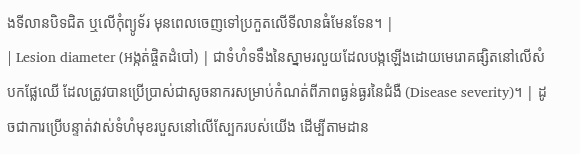ងទីលានបិទជិត ឬលើកុំព្យូទ័រ មុនពេលចេញទៅប្រកួតលើទីលានធំមែនទែន។ |
| Lesion diameter (អង្កត់ផ្ចិតដំបៅ) | ជាទំហំទទឹងនៃស្នាមរលួយដែលបង្កឡើងដោយមេរោគផ្សិតនៅលើសំបកផ្លែឈើ ដែលត្រូវបានប្រើប្រាស់ជាសូចនាករសម្រាប់កំណត់ពីភាពធ្ងន់ធ្ងរនៃជំងឺ (Disease severity)។ | ដូចជាការប្រើបន្ទាត់វាស់ទំហំមុខរបួសនៅលើស្បែករបស់យើង ដើម្បីតាមដាន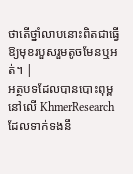ថាតើថ្នាំលាបនោះពិតជាធ្វើឱ្យមុខរបួសរួមតូចមែនឬអត់។ |
អត្ថបទដែលបានបោះពុម្ពនៅលើ KhmerResearch ដែលទាក់ទងនឹ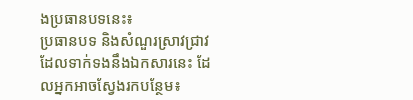ងប្រធានបទនេះ៖
ប្រធានបទ និងសំណួរស្រាវជ្រាវដែលទាក់ទងនឹងឯកសារនេះ ដែលអ្នកអាចស្វែងរកបន្ថែម៖